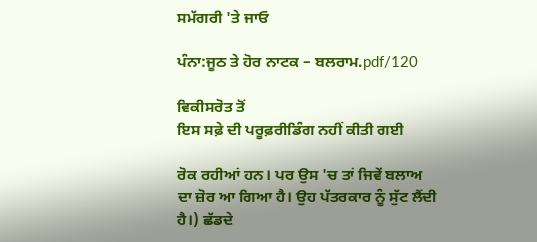ਸਮੱਗਰੀ 'ਤੇ ਜਾਓ

ਪੰਨਾ:ਜੂਠ ਤੇ ਹੋਰ ਨਾਟਕ – ਬਲਰਾਮ.pdf/120

ਵਿਕੀਸਰੋਤ ਤੋਂ
ਇਸ ਸਫ਼ੇ ਦੀ ਪਰੂਫ਼ਰੀਡਿੰਗ ਨਹੀਂ ਕੀਤੀ ਗਈ

ਰੋਕ ਰਹੀਆਂ ਹਨ। ਪਰ ਉਸ 'ਚ ਤਾਂ ਜਿਵੇਂ ਬਲਾਅ ਦਾ ਜ਼ੋਰ ਆ ਗਿਆ ਹੈ। ਉਹ ਪੱਤਰਕਾਰ ਨੂੰ ਸੁੱਟ ਲੈਂਦੀ ਹੈ।) ਛੱਡਦੇ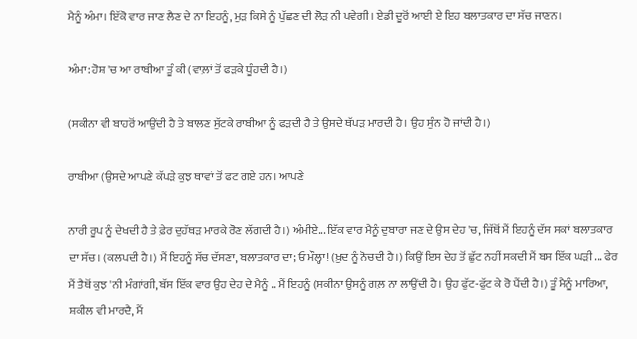ਮੈਨੂੰ ਅੰਮਾ। ਇੱਕੋ ਵਾਰ ਜਾਣ ਲੈਣ ਦੇ ਨਾ ਇਹਨੂੰ, ਮੁੜ ਕਿਸੇ ਨੂੰ ਪੁੱਛਣ ਦੀ ਲੋੜ ਨੀ ਪਵੇਗੀ। ਏਡੀ ਦੂਰੋਂ ਆਈ ਏ ਇਹ ਬਲਾਤਕਾਰ ਦਾ ਸੱਚ ਜਾਣਨ।

ਅੰਮਾ: ਹੋਸ਼ 'ਚ ਆ ਰਾਬੀਆ ਤੂੰ ਕੀ (ਵਾਲ਼ਾਂ ਤੋਂ ਫੜਕੇ ਧੂੰਹਦੀ ਹੈ।)

(ਸਕੀਨਾ ਵੀ ਬਾਹਰੋਂ ਆਉਂਦੀ ਹੈ ਤੇ ਬਾਲਣ ਸੁੱਟਕੇ ਰਾਬੀਆ ਨੂੰ ਫੜਦੀ ਹੈ ਤੇ ਉਸਦੇ ਥੱਪੜ ਮਾਰਦੀ ਹੈ। ਉਹ ਸੁੰਨ ਹੋ ਜਾਂਦੀ ਹੈ।)

ਰਾਬੀਆ (ਉਸਦੇ ਆਪਣੇ ਕੱਪੜੇ ਕੁਝ ਥਾਵਾਂ ਤੋਂ ਫਟ ਗਏ ਹਨ। ਆਪਣੇ

ਨਾਰੀ ਰੂਪ ਨੂੰ ਦੇਖਦੀ ਹੈ ਤੇ ਫ਼ੇਰ ਦੁਹੱਥੜ ਮਾਰਕੇ ਰੋਣ ਲੱਗਦੀ ਹੈ।) ਅੰਮੀਏ... ਇੱਕ ਵਾਰ ਮੈਨੂੰ ਦੁਬਾਰਾ ਜਣ ਦੇ ਉਸ ਦੇਹ 'ਚ, ਜਿੱਥੋਂ ਮੈਂ ਇਹਨੂੰ ਦੱਸ ਸਕਾਂ ਬਲਾਤਕਾਰ ਦਾ ਸੱਚ। (ਕਲਪਦੀ ਹੈ।) ਮੈਂ ਇਹਨੂੰ ਸੱਚ ਦੱਸਣਾ, ਬਲਾਤਕਾਰ ਦਾ; ਓ ਮੌਲ੍ਹਾ! (ਖ਼ੁਦ ਨੂੰ ਨੋਚਦੀ ਹੈ।) ਕਿਉਂ ਇਸ ਦੇਹ ਤੋਂ ਛੁੱਟ ਨਹੀਂ ਸਕਦੀ ਮੈਂ ਬਸ ਇੱਕ ਘੜੀ ... ਫੇਰ ਮੈਂ ਤੈਥੋਂ ਕੁਝ 'ਨੀ ਮੰਗਾਂਗੀ, ਬੱਸ ਇੱਕ ਵਾਰ ਉਹ ਦੇਹ ਦੇ ਮੈਨੂੰ .. ਮੈਂ ਇਹਨੂੰ (ਸਕੀਨਾ ਉਸਨੂੰ ਗਲ਼ ਨਾ ਲਾਉਂਦੀ ਹੈ। ਉਹ ਫੁੱਟ-ਫੁੱਟ ਕੇ ਰੋ ਪੈਂਦੀ ਹੈ।) ਤੂੰ ਮੈਨੂੰ ਮਾਰਿਆ, ਸ਼ਕੀਲ ਵੀ ਮਾਰਦੈ, ਮੈਂ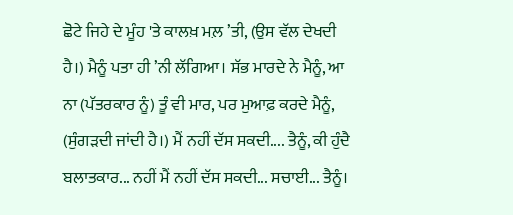ਛੋਟੇ ਜਿਹੇ ਦੇ ਮੂੰਹ 'ਤੇ ਕਾਲਖ਼ ਮਲ਼ ’ਤੀ, (ਉਸ ਵੱਲ ਦੇਖਦੀ ਹੈ।) ਮੈਨੂੰ ਪਤਾ ਹੀ ’ਨੀ ਲੱਗਿਆ। ਸੱਭ ਮਾਰਦੇ ਨੇ ਮੈਨੂੰ, ਆ ਨਾ (ਪੱਤਰਕਾਰ ਨੂੰ) ਤੂੰ ਵੀ ਮਾਰ, ਪਰ ਮੁਆਫ਼ ਕਰਦੇ ਮੈਨੂੰ, (ਸੁੰਗੜਦੀ ਜਾਂਦੀ ਹੈ।) ਮੈਂ ਨਹੀਂ ਦੱਸ ਸਕਦੀ.... ਤੈਨੂੰ, ਕੀ ਹੁੰਦੈ ਬਲਾਤਕਾਰ... ਨਹੀਂ ਮੈਂ ਨਹੀਂ ਦੱਸ ਸਕਦੀ... ਸਚਾਈ... ਤੈਨੂੰ।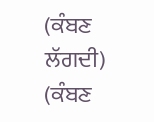(ਕੰਬਣ ਲੱਗਦੀ) (ਕੰਬਣ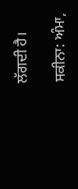ਲੱਗਦੀ ਹੈ।

ਸਕੀਨਾ: ਅੰਮਾ,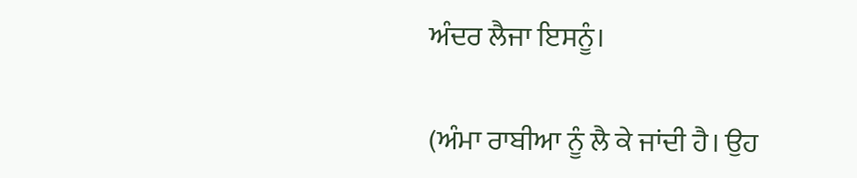ਅੰਦਰ ਲੈਜਾ ਇਸਨੂੰ।

(ਅੰਮਾ ਰਾਬੀਆ ਨੂੰ ਲੈ ਕੇ ਜਾਂਦੀ ਹੈ। ਉਹ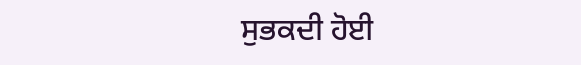ਸੁਭਕਦੀ ਹੋਈ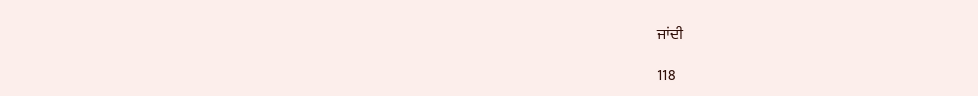ਜਾਂਦੀ

118